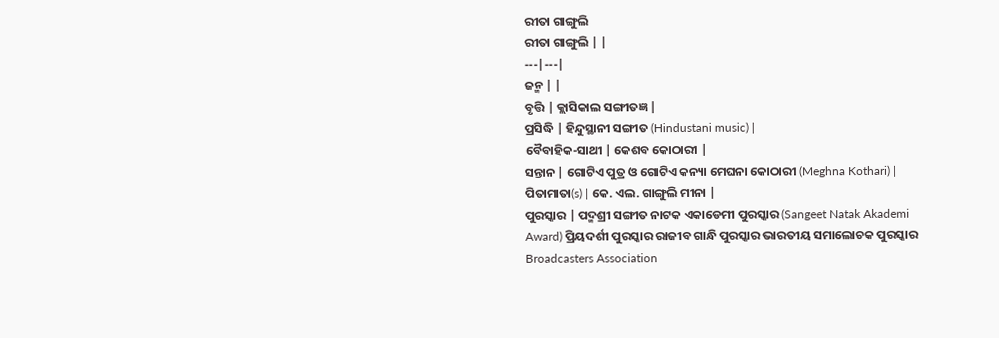ରୀତା ଗାଙ୍ଗୁଲି
ରୀତା ଗାଙ୍ଗୁଲି | |
---|---|
ଜନ୍ମ | |
ବୃତ୍ତି | କ୍ଲାସିକାଲ ସଙ୍ଗୀତଜ୍ଞ |
ପ୍ରସିଦ୍ଧି | ହିନ୍ଦୁସ୍ଥାନୀ ସଙ୍ଗୀତ (Hindustani music) |
ବୈବାହିକ-ସାଥୀ | କେଶବ କୋଠାରୀ |
ସନ୍ତାନ | ଗୋଟିଏ ପୁତ୍ର ଓ ଗୋଟିଏ କନ୍ୟା ମେଘନା କୋଠାରୀ (Meghna Kothari) |
ପିତାମାତା(s) | କେ. ଏଲ. ଗାଙ୍ଗୁଲି ମୀନା |
ପୁରସ୍କାର | ପଦ୍ମଶ୍ରୀ ସଙ୍ଗୀତ ନାଟକ ଏକାଡେମୀ ପୁରସ୍କାର (Sangeet Natak Akademi Award) ପ୍ରିୟଦର୍ଶୀ ପୁରସ୍କାର ରାଜୀବ ଗାନ୍ଧି ପୁରସ୍କାର ଭାରତୀୟ ସମାଲୋଚକ ପୁରସ୍କାର Broadcasters Association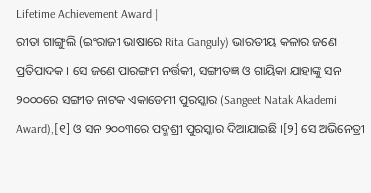Lifetime Achievement Award |
ରୀତା ଗାଙ୍ଗୁଲି (ଇଂରାଜୀ ଭାଷାରେ Rita Ganguly) ଭାରତୀୟ କଳାର ଜଣେ ପ୍ରତିପାଦକ । ସେ ଜଣେ ପାରଙ୍ଗମ ନର୍ତ୍ତକୀ, ସଙ୍ଗୀତଜ୍ଞ ଓ ଗାୟିକା ଯାହାଙ୍କୁ ସନ ୨୦୦୦ରେ ସଙ୍ଗୀତ ନାଟକ ଏକାଡେମୀ ପୁରସ୍କାର (Sangeet Natak Akademi Award),[୧] ଓ ସନ ୨୦୦୩ରେ ପଦ୍ମଶ୍ରୀ ପୁରସ୍କାର ଦିଆଯାଇଛି ।[୨] ସେ ଅଭିନେତ୍ରୀ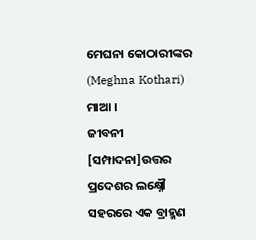ମେଘନା କୋଠାରୀଙ୍କର (Meghna Kothari) ମାଆ ।
ଜୀବନୀ
[ସମ୍ପାଦନା]ଉତ୍ତର ପ୍ରଦେଶର ଲକ୍ଷ୍ନୌ ସହରରେ ଏକ ବ୍ରାହ୍ମଣ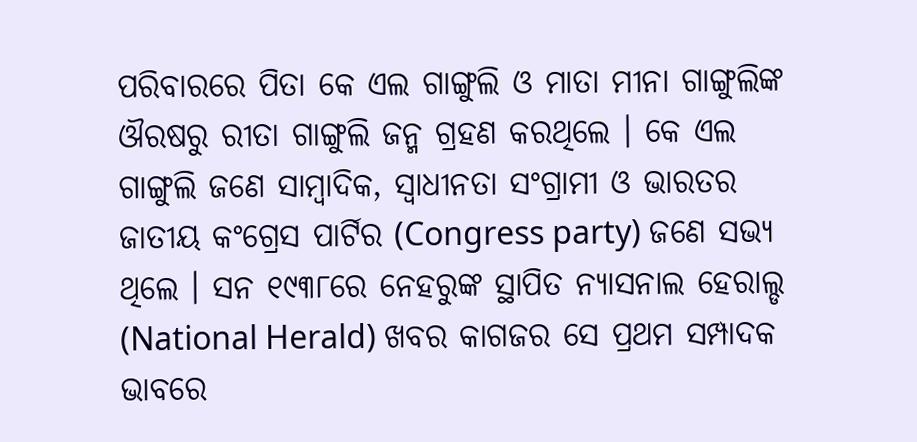ପରିବାରରେ ପିତା କେ ଏଲ ଗାଙ୍ଗୁଲି ଓ ମାତା ମୀନା ଗାଙ୍ଗୁଲିଙ୍କ ଔରଷରୁ ରୀତା ଗାଙ୍ଗୁଲି ଜନ୍ମ ଗ୍ରହଣ କରଥିଲେ । କେ ଏଲ ଗାଙ୍ଗୁଲି ଜଣେ ସାମ୍ବାଦିକ, ସ୍ୱାଧୀନତା ସଂଗ୍ରାମୀ ଓ ଭାରତର ଜାତୀୟ କଂଗ୍ରେସ ପାର୍ଟିର (Congress party) ଜଣେ ସଭ୍ୟ ଥିଲେ । ସନ ୧୯୩୮ରେ ନେହରୁଙ୍କ ସ୍ଥାପିତ ନ୍ୟାସନାଲ ହେରାଲ୍ଡ (National Herald) ଖବର କାଗଜର ସେ ପ୍ରଥମ ସମ୍ପାଦକ ଭାବରେ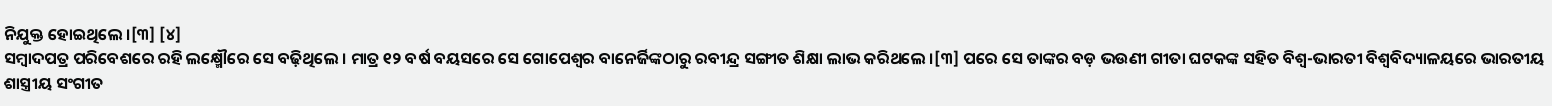ନିଯୁକ୍ତ ହୋଇଥିଲେ ।[୩] [୪]
ସମ୍ବାଦପତ୍ର ପରିବେଶରେ ରହି ଲକ୍ଷ୍ମୌରେ ସେ ବଢ଼ିଥିଲେ । ମାତ୍ର ୧୨ ବର୍ଷ ବୟସରେ ସେ ଗୋପେଶ୍ୱର ବାନେର୍ଜିଙ୍କଠାରୁ ରବୀନ୍ଦ୍ର ସଙ୍ଗୀତ ଶିକ୍ଷା ଲାଭ କରିଥଲେ ।[୩] ପରେ ସେ ତାଙ୍କର ବଡ଼ ଭଉଣୀ ଗୀତା ଘଟକଙ୍କ ସହିତ ବିଶ୍ୱ-ଭାରତୀ ବିଶ୍ୱବିଦ୍ୟାଳୟରେ ଭାରତୀୟ ଶାସ୍ତ୍ରୀୟ ସଂଗୀତ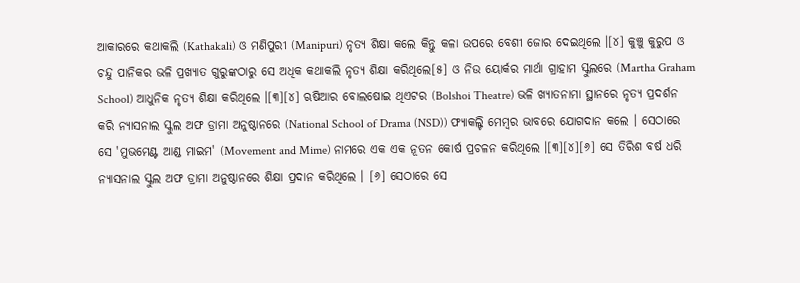ଆକାରରେ କଥାକଲି (Kathakali) ଓ ମଣିପୁରୀ (Manipuri) ନୃତ୍ୟ ଶିକ୍ଷା କଲେ କିନ୍ତୁ କଳା ଉପରେ ବେଶୀ ଜୋର ଦେଇଥିଲେ ।[୪] କୁଞ୍ଚୁ କୁରୁପ ଓ ଚନ୍ଦୁ ପାନିକର ଭଳି ପ୍ରଖ୍ୟାତ ଗୁରୁଙ୍କଠାରୁ ସେ ଅଧିକ କଥାକଲି ନୃତ୍ୟ ଶିକ୍ଷା କରିଥିଲେ[୫] ଓ ନିଉ ୟୋର୍କର ମାର୍ଥା ଗ୍ରାହାମ ସ୍କୁଲରେ (Martha Graham School) ଆଧୁନିକ ନୃତ୍ୟ ଶିକ୍ଷା କରିଥିଲେ ।[୩][୪] ଋଷିଆର ବୋଲଷୋଇ ଥିଏଟର (Bolshoi Theatre) ଭଳି ଖ୍ୟାତନାମା ସ୍ଥାନରେ ନୃତ୍ୟ ପ୍ରଦର୍ଶନ କରି ନ୍ୟାସନାଲ ସ୍କୁଲ ଅଫ ଡ୍ରାମା ଅନୁଷ୍ଠାନରେ (National School of Drama (NSD)) ଫ୍ୟାକଲ୍ଟି ମେମ୍ବର ଭାବରେ ଯୋଗଦାନ କଲେ । ସେଠାରେ ସେ 'ମୁଭମେଣ୍ଟ ଆଣ୍ଡ ମାଇମ' (Movement and Mime) ନାମରେ ଏକ ଏକ ନୂତନ କୋର୍ଷ ପ୍ରଚଳନ କରିଥିଲେ ।[୩][୪][୬] ସେ ତିରିଶ ବର୍ଷ ଧରି ନ୍ୟାସନାଲ ସ୍କୁଲ ଅଫ ଡ୍ରାମା ଅନୁଷ୍ଠାନରେ ଶିକ୍ଷା ପ୍ରଦାନ କରିଥିଲେ । [୬] ସେଠାରେ ସେ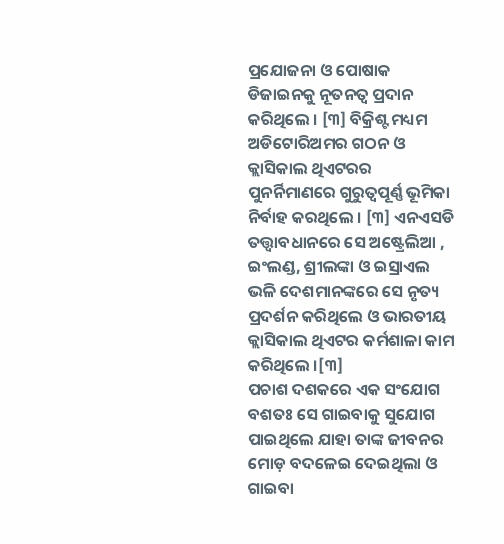ପ୍ରଯୋଜନା ଓ ପୋଷାକ ଡିଜାଇନକୁ ନୂତନତ୍ୱ ପ୍ରଦାନ କରିଥିଲେ । [୩] ବିକ୍ରିଶ୍ଟ ମଧ୍ୟମ ଅଡିଟୋରିଅମର ଗଠନ ଓ କ୍ଲାସିକାଲ ଥିଏଟରର ପୁନର୍ନିମାଣରେ ଗୁରୁତ୍ୱପୂର୍ଣ୍ଣ ଭୂମିକା ନିର୍ବାହ କରଥିଲେ । [୩] ଏନଏସଡି ତତ୍ତ୍ୱାବଧାନରେ ସେ ଅଷ୍ଟ୍ରେଲିଆ , ଇଂଲଣ୍ଡ, ଶ୍ରୀଲଙ୍କା ଓ ଇସ୍ରାଏଲ ଭଳି ଦେଶମାନଙ୍କରେ ସେ ନୃତ୍ୟ ପ୍ରଦର୍ଶନ କରିଥିଲେ ଓ ଭାରତୀୟ କ୍ଲାସିକାଲ ଥିଏଟର କର୍ମଶାଳା କାମ କରିଥିଲେ ।[୩]
ପଚାଶ ଦଶକରେ ଏକ ସଂଯୋଗ ବଶତଃ ସେ ଗାଇବାକୁ ସୁଯୋଗ ପାଇଥିଲେ ଯାହା ତାଙ୍କ ଜୀବନର ମୋଡ଼ ବଦଳେଇ ଦେଇଥିଲା ଓ ଗାଇବା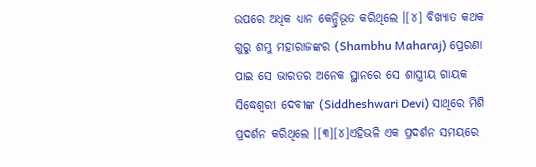ଉପରେ ଅଧିକ ଧ୍ୟାନ କେନ୍ଦ୍ରିଭୂତ କରିଥିଲେ ।[୪] ବିଖ୍ୟାତ କଥକ ଗୁରୁ ଶମ୍ଭୁ ମହାରାଜଙ୍କର (Shambhu Maharaj) ପ୍ରେରଣା ପାଇ ସେ ଭାରତର ଅନେକ ସ୍ଥାନରେ ସେ ଶାସ୍ତ୍ରୀୟ ଗାୟକ ସିଦ୍ଧେଶ୍ୱରୀ ଦେବୀଙ୍କ (Siddheshwari Devi) ସାଥିରେ ମିଶି ପ୍ରଦର୍ଶନ କରିଥିଲେ ।[୩][୪]ଏହିଭଳି ଏକ ପ୍ରଦର୍ଶନ ସମୟରେ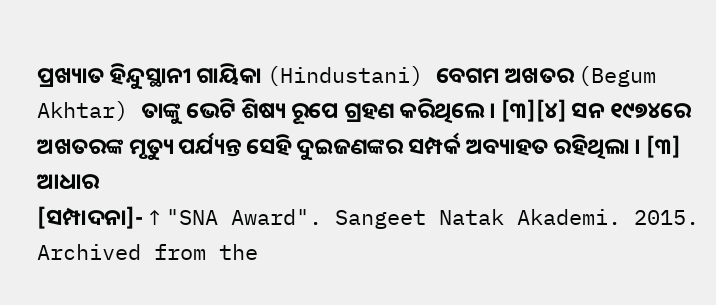ପ୍ରଖ୍ୟାତ ହିନ୍ଦୁସ୍ଥାନୀ ଗାୟିକା (Hindustani) ବେଗମ ଅଖତର (Begum Akhtar) ତାଙ୍କୁ ଭେଟି ଶିଷ୍ୟ ରୂପେ ଗ୍ରହଣ କରିଥିଲେ । [୩][୪] ସନ ୧୯୭୪ରେ ଅଖତରଙ୍କ ମୃତ୍ୟୁ ପର୍ଯ୍ୟନ୍ତ ସେହି ଦୁଇଜଣଙ୍କର ସମ୍ପର୍କ ଅବ୍ୟାହତ ରହିଥିଲା । [୩]
ଆଧାର
[ସମ୍ପାଦନା]- ↑ "SNA Award". Sangeet Natak Akademi. 2015. Archived from the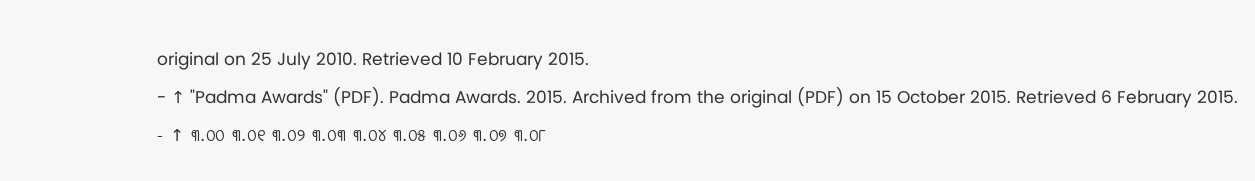original on 25 July 2010. Retrieved 10 February 2015.
- ↑ "Padma Awards" (PDF). Padma Awards. 2015. Archived from the original (PDF) on 15 October 2015. Retrieved 6 February 2015.
- ↑ ୩.୦୦ ୩.୦୧ ୩.୦୨ ୩.୦୩ ୩.୦୪ ୩.୦୫ ୩.୦୬ ୩.୦୭ ୩.୦୮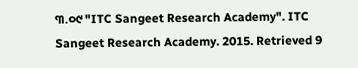୩.୦୯ "ITC Sangeet Research Academy". ITC Sangeet Research Academy. 2015. Retrieved 9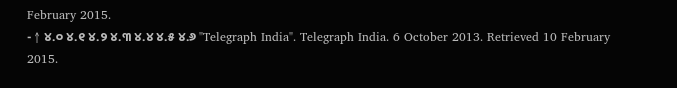February 2015.
- ↑ ୪.୦ ୪.୧ ୪.୨ ୪.୩ ୪.୪ ୪.୫ ୪.୬ "Telegraph India". Telegraph India. 6 October 2013. Retrieved 10 February 2015.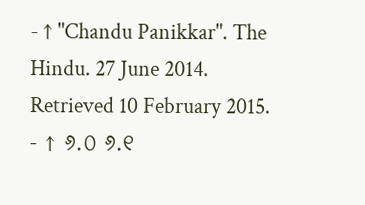- ↑ "Chandu Panikkar". The Hindu. 27 June 2014. Retrieved 10 February 2015.
- ↑ ୬.୦ ୬.୧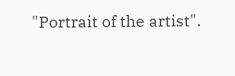"Portrait of the artist".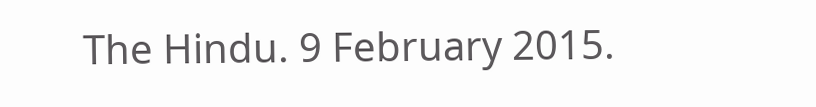The Hindu. 9 February 2015.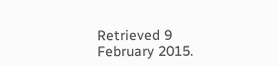Retrieved 9 February 2015.